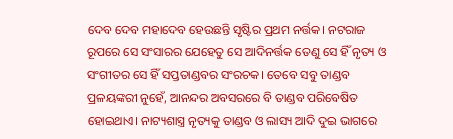ଦେବ ଦେବ ମହାଦେବ ହେଉଛନ୍ତି ସୃଷ୍ଟିର ପ୍ରଥମ ନର୍ତ୍ତକ। ନଟରାଜ ରୂପରେ ସେ ସଂସାରର ଯେହେତୁ ସେ ଆଦିନର୍ତ୍ତକ ତେଣୁ ସେ ହିଁ ନୃତ୍ୟ ଓ ସଂଗୀତର ସେ ହିଁ ସପ୍ତତାଣ୍ଡବର ସଂରଚକ। ତେବେ ସବୁ ତାଣ୍ଡବ ପ୍ରଳୟଙ୍କରୀ ନୁହେଁ, ଆନନ୍ଦର ଅବସରରେ ବି ତାଣ୍ଡବ ପରିବେଷିତ ହୋଇଥାଏ। ନାଟ୍ୟଶାସ୍ତ୍ର ନୃତ୍ୟକୁ ତାଣ୍ଡବ ଓ ଲାସ୍ୟ ଆଦି ଦୁଇ ଭାଗରେ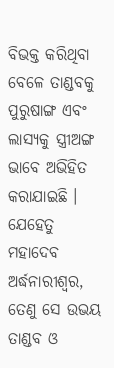ବିଭକ୍ତ କରିଥିବା ବେଳେ ତାଣ୍ଡବକୁ ପୁରୁଷାଙ୍ଗ ଏବଂ ଲାସ୍ୟକୁ ସ୍ତ୍ରୀଅଙ୍ଗ ଭାବେ ଅଭିହିତ କରାଯାଇଛି । ଯେହେତୁ ମହାଦେବ ଅର୍ଦ୍ଧନାରୀଶ୍ବର, ତେଣୁ ସେ ଉଭୟ ତାଣ୍ଡବ ଓ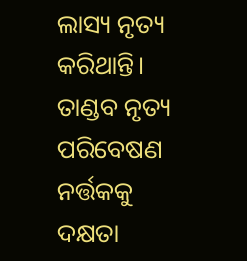ଲାସ୍ୟ ନୃତ୍ୟ କରିଥାନ୍ତି। ତାଣ୍ଡବ ନୃତ୍ୟ ପରିବେଷଣ ନର୍ତ୍ତକକୁ  ଦକ୍ଷତା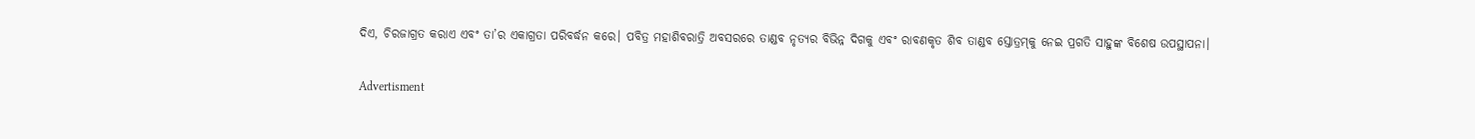ଦିଏ, ଚିରଜାଗ୍ରତ କରାଏ ଏବଂ ତା’ର ଏକାଗ୍ରତା ପରିବର୍ଦ୍ଧନ କରେ। ପବିତ୍ର ମହାଶିବରାତ୍ରି ଅବସରରେ ତାଣ୍ଡବ ନୃତ୍ୟର ବିଭିନ୍ନ ଦିଗକୁ ଏବଂ ରାବଣକୃତ ଶିବ ତାଣ୍ଡବ ସ୍ତୋତ୍ରମ୍‌କୁ ନେଇ ପ୍ରଗତି ସାହୁଙ୍କ ବିଶେଷ ଉପସ୍ଥାପନା।

Advertisment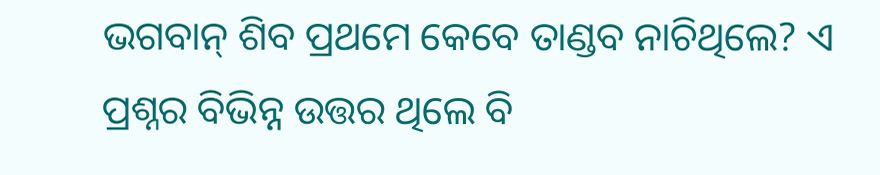ଭଗବାନ୍‌ ଶିବ ପ୍ରଥମେ କେବେ ତାଣ୍ଡବ ନାଚିଥିଲେ? ଏ ପ୍ରଶ୍ନର ବିଭିନ୍ନ ଉତ୍ତର ଥିଲେ ବି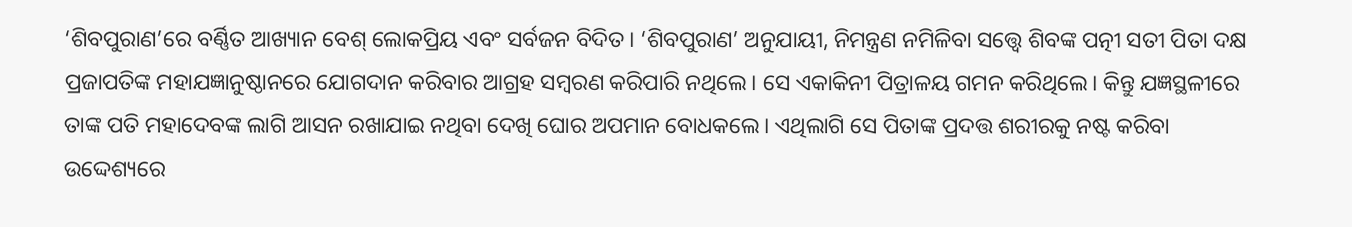‘ଶିବପୁରାଣ’ରେ ବର୍ଣ୍ଣିତ ଆଖ୍ୟାନ ବେଶ୍‌ ଲୋକପ୍ରିୟ ଏବଂ ସର୍ବଜନ ବିଦିତ। ‘ଶିବପୁରାଣ’ ଅନୁଯାୟୀ, ନିମନ୍ତ୍ରଣ ନମିଳିବା ସତ୍ତ୍ବେ ଶିବଙ୍କ ପତ୍ନୀ ସତୀ ପିତା ଦକ୍ଷ ପ୍ରଜାପତିଙ୍କ ମହାଯଜ୍ଞାନୁଷ୍ଠାନରେ ଯୋଗଦାନ କରିବାର ଆଗ୍ରହ ସମ୍ବରଣ କରିପାରି ନଥିଲେ। ସେ ଏକାକିନୀ ପିତ୍ରାଳୟ ଗମନ କରିଥିଲେ। କିନ୍ତୁ ଯଜ୍ଞସ୍ଥଳୀରେ ତାଙ୍କ ପତି ମହାଦେବଙ୍କ ଲାଗି ଆସନ ରଖାଯାଇ ନଥିବା ଦେଖି ଘୋର ଅପମାନ ବୋଧକଲେ। ଏଥିଲାଗି ସେ ପିତାଙ୍କ ପ୍ରଦତ୍ତ ଶରୀରକୁ ନଷ୍ଟ କରିବା ଉଦ୍ଦେଶ୍ୟରେ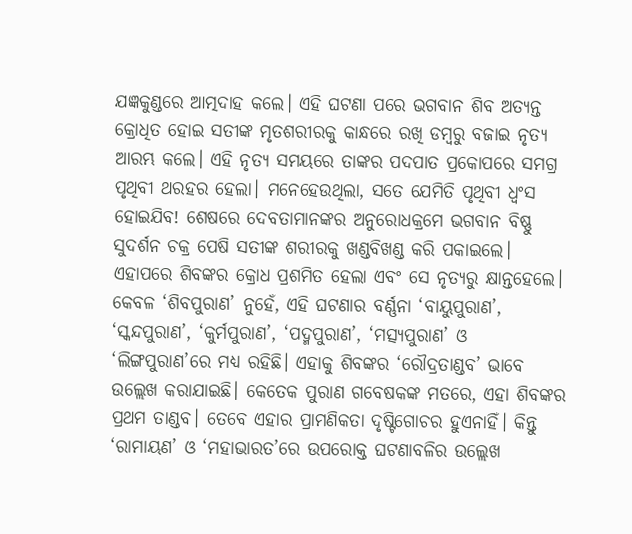ଯଜ୍ଞକୁଣ୍ଡରେ ଆତ୍ମଦାହ କଲେ। ଏହି ଘଟଣା ପରେ ଭଗବାନ ଶିବ ଅତ୍ୟନ୍ତ କ୍ରୋଧିତ ହୋଇ ସତୀଙ୍କ ମୃତଶରୀରକୁ କାନ୍ଧରେ ରଖି ଡମ୍ବରୁ ବଜାଇ ନୃତ୍ୟ ଆରମ୍ଭ କଲେ। ଏହି ନୃତ୍ୟ ସମୟରେ ତାଙ୍କର ପଦପାତ ପ୍ରକୋପରେ ସମଗ୍ର ପୃଥିବୀ ଥରହର ହେଲା। ମନେହେଉଥିଲା, ସତେ ଯେମିତି ପୃଥିବୀ ଧ୍ବଂସ ହୋଇଯିବ! ଶେଷରେ ଦେବତାମାନଙ୍କର ଅନୁରୋଧକ୍ରମେ ଭଗବାନ ବିଷ୍ଣୁ ସୁଦର୍ଶନ ଚକ୍ର ପେଷି ସତୀଙ୍କ ଶରୀରକୁ ଖଣ୍ଡବିଖଣ୍ଡ କରି ପକାଇଲେ। ଏହାପରେ ଶିବଙ୍କର କ୍ରୋଧ ପ୍ରଶମିତ ହେଲା ଏବଂ ସେ ନୃତ୍ୟରୁ କ୍ଷାନ୍ତହେଲେ। କେବଳ ‘ଶିବପୁରାଣ’ ନୁହେଁ, ଏହି ଘଟଣାର ବର୍ଣ୍ଣନା ‘ବାୟୁପୁରାଣ’, ‘ସ୍କନ୍ଦପୁରାଣ’, ‘କୁର୍ମପୁରାଣ’, ‘ପଦ୍ମପୁରାଣ’, ‘ମତ୍ସ୍ୟପୁରାଣ’ ଓ ‘ଲିଙ୍ଗପୁରାଣ’ରେ ମଧ୍ୟ ରହିଛି। ଏହାକୁ ଶିବଙ୍କର ‘ରୌଦ୍ରତାଣ୍ଡବ’ ଭାବେ ଉଲ୍ଲେଖ କରାଯାଇଛି। କେତେକ ପୁରାଣ ଗବେଷକଙ୍କ ମତରେ, ଏହା ଶିବଙ୍କର ପ୍ରଥମ ତାଣ୍ଡବ। ତେବେ ଏହାର ପ୍ରାମଣିକତା ଦୃଷ୍ଟିଗୋଚର ହୁଏନାହିଁ। କିନ୍ତୁ ‘ରାମାୟଣ’ ଓ ‘ମହାଭାରତ’ରେ ଉପରୋକ୍ତ ଘଟଣାବଳିର ଉଲ୍ଲେଖ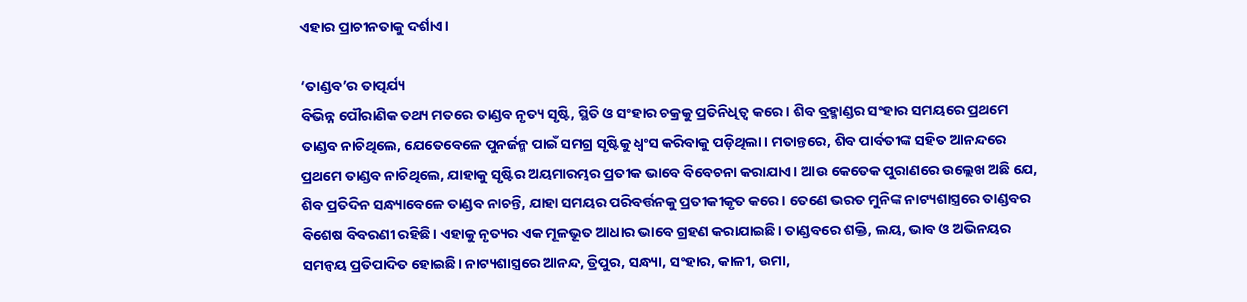ଏହାର ପ୍ରାଚୀନତାକୁ ଦର୍ଶାଏ।

‘ତାଣ୍ଡବ’ର ତାତ୍ପର୍ଯ୍ୟ
ବିଭିନ୍ନ ପୌରାଣିକ ତଥ୍ୟ ମତରେ ତାଣ୍ଡବ ନୃତ୍ୟ ସୃଷ୍ଟି, ସ୍ଥିତି ଓ ସଂହାର ଚକ୍ରକୁ ପ୍ରତିନିଧିତ୍ୱ କରେ। ଶିବ ବ୍ରହ୍ମାଣ୍ଡର ସଂହାର ସମୟରେ ପ୍ରଥମେ ତାଣ୍ଡବ ନାଚିଥିଲେ, ଯେତେବେଳେ ପୁନର୍ଜନ୍ମ ପାଇଁ ସମଗ୍ର ସୃଷ୍ଟିକୁ ଧ୍ୱଂସ କରିବାକୁ ପଡ଼ିଥିଲା। ମତାନ୍ତରେ, ଶିବ ପାର୍ବତୀଙ୍କ ସହିତ ଆନନ୍ଦରେ ପ୍ରଥମେ ତାଣ୍ଡବ ନାଚିଥିଲେ, ଯାହାକୁ ସୃଷ୍ଟିର ଅୟମାରମ୍ଭର ପ୍ରତୀକ ଭାବେ ବିବେଚନା କରାଯାଏ। ଆଉ କେତେକ ପୁରାଣରେ ଉଲ୍ଲେଖ ଅଛି ଯେ, ଶିବ ପ୍ରତିଦିନ ସନ୍ଧ୍ୟାବେଳେ ତାଣ୍ଡବ ନାଚନ୍ତି, ଯାହା ସମୟର ପରିବର୍ତ୍ତନକୁ ପ୍ରତୀକୀକୃତ କରେ। ତେଣେ ଭରତ ମୁନିଙ୍କ ନାଟ୍ୟଶାସ୍ତ୍ରରେ ତାଣ୍ଡବର ବିଶେଷ ବିବରଣୀ ରହିଛି। ଏହାକୁ ନୃତ୍ୟର ଏକ ମୂଳଭୂତ ଆଧାର ଭାବେ ଗ୍ରହଣ କରାଯାଇଛି। ତାଣ୍ଡବରେ ଶକ୍ତି, ଲୟ, ଭାବ ଓ ଅଭିନୟର ସମନ୍ୱୟ ପ୍ରତିପାଦିତ ହୋଇଛି। ନାଟ୍ୟଶାସ୍ତ୍ରରେ ଆନନ୍ଦ, ତ୍ରିପୁର, ସନ୍ଧ୍ୟା, ସଂହାର, କାଳୀ, ଉମା,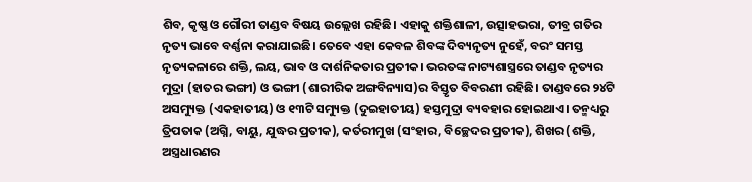ଶିବ, କୃଷ୍ଣ ଓ ଗୌରୀ ତାଣ୍ଡବ ବିଷୟ ଉଲ୍ଲେଖ ରହିଛି। ଏହାକୁ ଶକ୍ତିଶାଳୀ, ଉତ୍ସାହଭରା, ତୀବ୍ର ଗତିର ନୃତ୍ୟ ଭାବେ ବର୍ଣ୍ଣନା କରାଯାଇଛି। ତେବେ ଏହା କେବଳ ଶିବଙ୍କ ଦିବ୍ୟନୃତ୍ୟ ନୁହେଁ, ବରଂ ସମସ୍ତ ନୃତ୍ୟକଳାରେ ଶକ୍ତି, ଲୟ, ଭାବ ଓ ଦାର୍ଶନିକତାର ପ୍ରତୀକ। ଭରତଙ୍କ ନାଟ୍ୟଶାସ୍ତ୍ରରେ ତାଣ୍ଡବ ନୃତ୍ୟର ମୁଦ୍ରା (ହାତର ଭଙ୍ଗୀ) ଓ ଭଙ୍ଗୀ (ଶାରୀରିକ ଅଙ୍ଗବିନ୍ୟାସ)ର ବିସ୍ତୃତ ବିବରଣୀ ରହିଛି। ତାଣ୍ଡବରେ ୨୪ଟି ଅସମ୍ୟୁକ୍ତ (ଏକହାତୀୟ) ଓ ୧୩ଟି ସମ୍ୟୁକ୍ତ (ଦୁଇହାତୀୟ) ହସ୍ତମୁଦ୍ରା ବ୍ୟବହାର ହୋଇଥାଏ। ତନ୍ମଧ୍ୟରୁ ତ୍ରିପତାକ (ଅଗ୍ନି, ବାୟୁ, ଯୁଦ୍ଧର ପ୍ରତୀକ), କର୍ତରୀମୁଖ (ସଂହାର, ବିଚ୍ଛେଦର ପ୍ରତୀକ), ଶିଖର (ଶକ୍ତି, ଅସ୍ତ୍ରଧାରଣର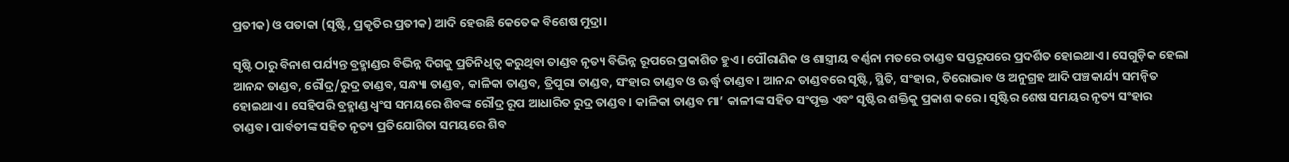ପ୍ରତୀକ) ଓ ପତାକା (ସୃଷ୍ଟି, ପ୍ରକୃତିର ପ୍ରତୀକ) ଆଦି ହେଉଛି କେତେକ ବିଶେଷ ମୁଦ୍ରା।

ସୃଷ୍ଟି ଠାରୁ ବିନାଶ ପର୍ଯ୍ୟନ୍ତ ବ୍ରହ୍ମାଣ୍ଡର ବିଭିନ୍ନ ଦିଗକୁ ପ୍ରତିନିଧିତ୍ୱ କରୁଥିବା ତାଣ୍ଡବ ନୃତ୍ୟ ବିଭିନ୍ନ ରୂପରେ ପ୍ରକାଶିତ ହୁଏ। ପୌରାଣିକ ଓ ଶାସ୍ତ୍ରୀୟ ବର୍ଣ୍ଣନା ମତରେ ତାଣ୍ଡବ ସପ୍ତରୂପରେ ପ୍ରଦର୍ଶିତ ହୋଇଥାଏ। ସେଗୁଡ଼ିକ ହେଲା ଆନନ୍ଦ ତାଣ୍ଡବ, ରୌଦ୍ର/ରୁଦ୍ର ତାଣ୍ଡବ, ସନ୍ଧ୍ୟା ତାଣ୍ଡବ, କାଳିକା ତାଣ୍ଡବ, ତ୍ରିପୁରା ତାଣ୍ଡବ, ସଂହାର ତାଣ୍ଡବ ଓ ଊର୍ଦ୍ଧ୍ବ ତାଣ୍ଡବ। ଆନନ୍ଦ ତାଣ୍ଡବରେ ସୃଷ୍ଟି, ସ୍ଥିତି, ସଂହାର, ତିରୋଭାବ ଓ ଅନୁଗ୍ରହ ଆଦି ପଞ୍ଚକାର୍ଯ୍ୟ ସମନ୍ବିତ ହୋଇଥାଏ। ସେହିପରି ବ୍ରହ୍ମାଣ୍ଡ ଧ୍ୱଂସ ସମୟରେ ଶିବଙ୍କ ରୌଦ୍ର ରୂପ ଆଧାରିତ ରୁଦ୍ର ତାଣ୍ଡବ। କାଳିକା ତାଣ୍ଡବ ମା’ କାଳୀଙ୍କ ସହିତ ସଂପୃକ୍ତ ଏବଂ ସୃଷ୍ଟିର ଶକ୍ତିକୁ ପ୍ରକାଶ କରେ। ସୃଷ୍ଟିର ଶେଷ ସମୟର ନୃତ୍ୟ ସଂହାର ତାଣ୍ଡବ। ପାର୍ବତୀଙ୍କ ସହିତ ନୃତ୍ୟ ପ୍ରତିଯୋଗିତା ସମୟରେ ଶିବ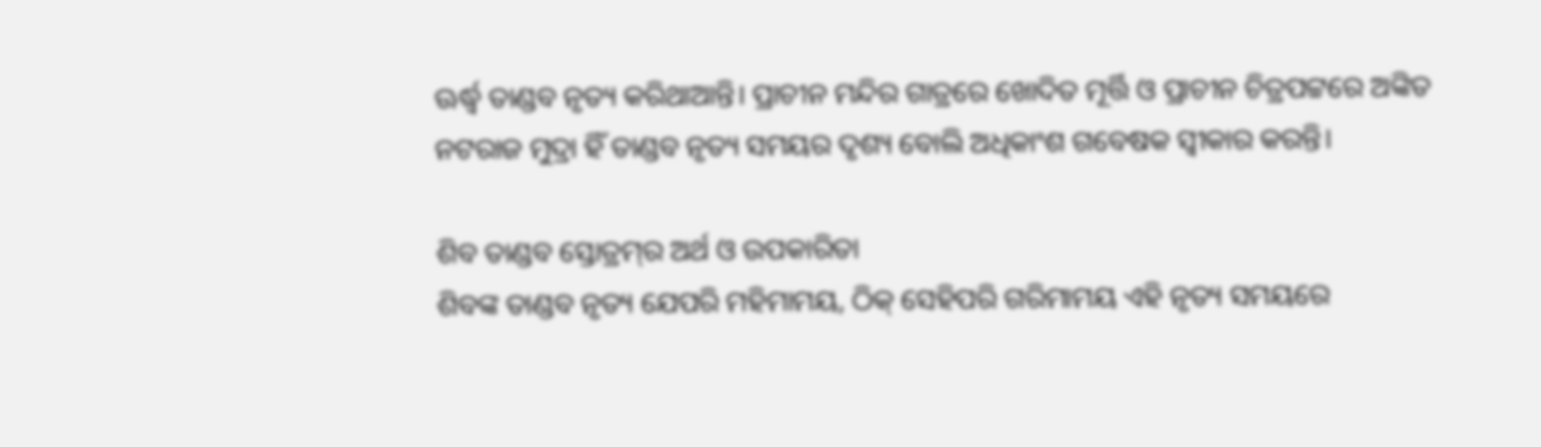ଊର୍ଦ୍ଧ୍ୱ ତାଣ୍ଡବ ନୃତ୍ୟ କରିଥାଆନ୍ତି। ପ୍ରାଚୀନ ମନ୍ଦିର ଗାତ୍ରରେ ଖୋଦିତ ମୂର୍ତ୍ତି ଓ ପ୍ରାଚୀନ ଚିତ୍ରପଟ୍ଟରେ ଅଙ୍କିତ ନଟରାଜ ମୁଦ୍ରା ହିଁ ତାଣ୍ଡବ ନୃତ୍ୟ ସମୟର ଦୃଶ୍ୟ ବୋଲି ଅଧିକାଂଶ ଗବେଷକ ସ୍ବୀକାର କରନ୍ତି।

ଶିବ ତାଣ୍ଡବ ସ୍ତୋତ୍ରମ୍‌ର ଅର୍ଥ ଓ ଉପକାରିତା
ଶିବଙ୍କ ତାଣ୍ଡବ ନୃତ୍ୟ ଯେପରି ମହିମାମୟ, ଠିକ୍‌ ସେହିପରି ଗରିମାମୟ ଏହି ନୃତ୍ୟ ସମୟରେ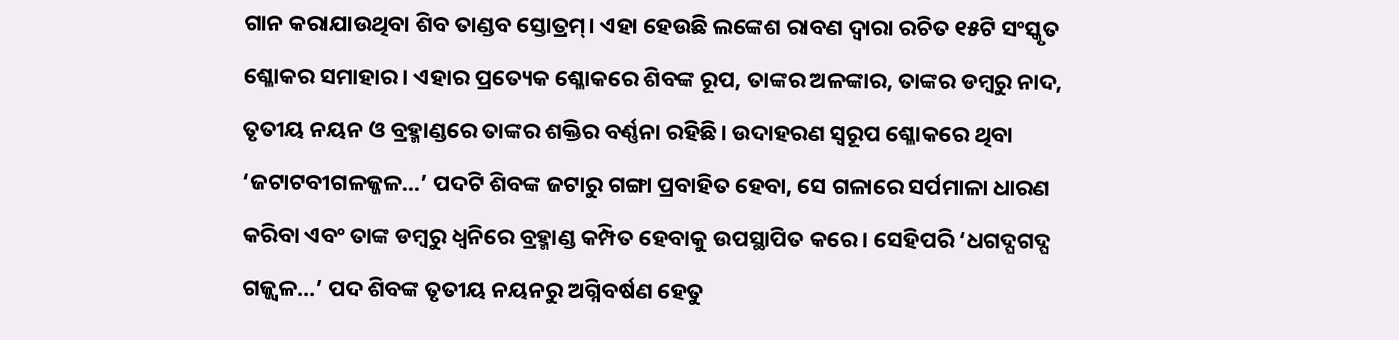ଗାନ କରାଯାଉଥିବା ଶିବ ତାଣ୍ଡବ ସ୍ତୋତ୍ରମ୍। ଏହା ହେଉଛି ଲଙ୍କେଶ ରାବଣ ଦ୍ୱାରା ରଚିତ ୧୫ଟି ସଂସ୍କୃତ ଶ୍ଳୋକର ସମାହାର। ଏହାର ପ୍ରତ୍ୟେକ ଶ୍ଳୋକରେ ଶିବଙ୍କ ରୂପ, ତାଙ୍କର ଅଳଙ୍କାର, ତାଙ୍କର ଡମ୍ବରୁ ନାଦ, ତୃତୀୟ ନୟନ ଓ ବ୍ରହ୍ମାଣ୍ଡରେ ତାଙ୍କର ଶକ୍ତିର ବର୍ଣ୍ଣନା ରହିଛି। ଉଦାହରଣ ସ୍ବରୂପ ଶ୍ଳୋକରେ ଥିବା ‘ଜଟାଟବୀଗଳଜ୍ଜଳ...’ ପଦଟି ଶିବଙ୍କ ଜଟାରୁ ଗଙ୍ଗା ପ୍ରବାହିତ ହେବା, ସେ ଗଳାରେ ସର୍ପମାଳା ଧାରଣ କରିବା ଏବଂ ତାଙ୍କ ଡମ୍ବରୁ ଧ୍ୱନିରେ ବ୍ରହ୍ମାଣ୍ଡ କମ୍ପିତ ହେବାକୁ ଉପସ୍ଥାପିତ କରେ। ସେହିପରି ‘ଧଗଦ୍ଘଗଦ୍ଘ ଗଜ୍ଜ୍ୱଳ...’ ପଦ ଶିବଙ୍କ ତୃତୀୟ ନୟନରୁ ଅଗ୍ନିବର୍ଷଣ ହେତୁ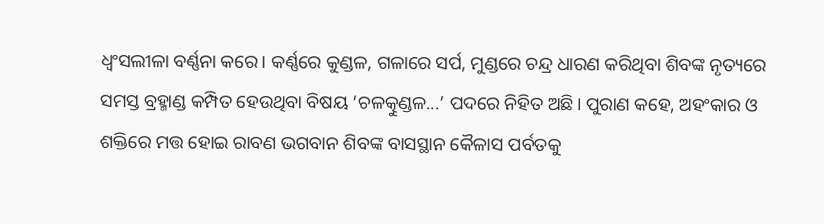ଧ୍ବଂସଲୀଳା ବର୍ଣ୍ଣନା କରେ। କର୍ଣ୍ଣରେ କୁଣ୍ଡଳ, ଗଳାରେ ସର୍ପ, ମୁଣ୍ଡରେ ଚନ୍ଦ୍ର ଧାରଣ କରିଥିବା ଶିବଙ୍କ ନୃତ୍ୟରେ ସମସ୍ତ ବ୍ରହ୍ମାଣ୍ଡ କମ୍ପିତ ହେଉଥିବା ବିଷୟ ‘ଚଳତ୍କୁଣ୍ଡଳ...’ ପଦରେ ନିହିତ ଅଛି। ପୁରାଣ କହେ, ଅହଂକାର ଓ ଶକ୍ତିରେ ମତ୍ତ ହୋଇ ରାବଣ ଭଗବାନ ଶିବଙ୍କ ବାସସ୍ଥାନ କୈଳାସ ପର୍ବତକୁ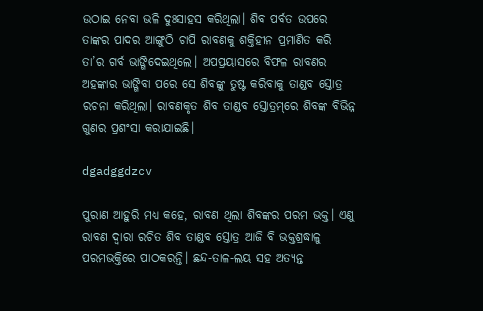ଉଠାଇ ନେବା ଭଳି ଦୁଃସାହସ କରିଥିଲା। ଶିବ ପର୍ବତ ଉପରେ ତାଙ୍କର ପାଦର ଆଙ୍ଗୁଠି ଚାପି ରାବଣକୁ ଶକ୍ତିହୀନ ପ୍ରମାଣିତ କରି ତା’ର ଗର୍ବ ଭାଙ୍ଗିଦେଇଥିଲେ। ଅପପ୍ରୟାସରେ ବିଫଳ ରାବଣର ଅହଙ୍କାର ଭାଙ୍ଗିବା ପରେ ସେ ଶିବଙ୍କୁ ତୁଷ୍ଟ କରିବାକୁ ତାଣ୍ଡବ ସ୍ତୋତ୍ର ରଚନା କରିଥିଲା। ରାବଣକୃତ ଶିବ ତାଣ୍ଡବ ସ୍ତୋତ୍ରମ୍‌ରେ ଶିବଙ୍କ ବିଭିନ୍ନ ଗୁଣର ପ୍ରଶଂସା କରାଯାଇଛି।

dgadggdzcv

ପୁରାଣ ଆହୁରି ମଧ୍ୟ କହେ, ରାବଣ ଥିଲା ଶିବଙ୍କର ପରମ ଭକ୍ତ। ଏଣୁ ରାବଣ ଦ୍ୱାରା ରଚିତ ଶିବ ତାଣ୍ଡବ ସ୍ତୋତ୍ର ଆଜି ବି ଭକ୍ତଶ୍ରଦ୍ଧାଳୁ ପରମଭକ୍ତିରେ ପାଠକରନ୍ତି। ଛନ୍ଦ-ତାଳ-ଲୟ ସହ ଅତ୍ୟନ୍ତ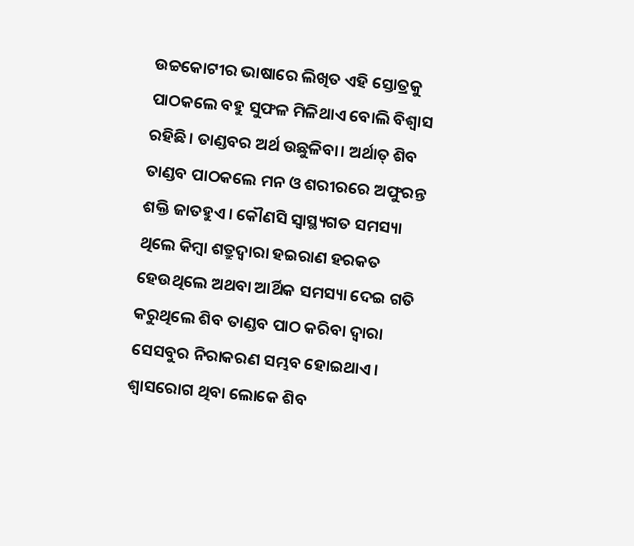ଉଚ୍ଚକୋଟୀର ଭାଷାରେ ଲିଖିତ ଏହି ସ୍ତୋତ୍ରକୁ ପାଠକଲେ ବହୁ ସୁଫଳ ମିଳିଥାଏ ବୋଲି ବିଶ୍ୱାସ ରହିଛି। ତାଣ୍ଡବର ଅର୍ଥ ଉଛୁଳିବା। ଅର୍ଥାତ୍‌ ଶିବ ତାଣ୍ଡବ ପାଠକଲେ ମନ ଓ ଶରୀରରେ ଅଫୁରନ୍ତ ଶକ୍ତି ଜାତହୁଏ। କୌଣସି ସ୍ୱାସ୍ଥ୍ୟଗତ ସମସ୍ୟା ଥିଲେ କିମ୍ବା ଶତ୍ରୁଦ୍ୱାରା ହଇରାଣ ହରକତ ହେଉଥିଲେ ଅଥବା ଆର୍ଥିକ ସମସ୍ୟା ଦେଇ ଗତି କରୁଥିଲେ ଶିବ ତାଣ୍ଡବ ପାଠ କରିବା ଦ୍ୱାରା ସେସବୁର ନିରାକରଣ ସମ୍ଭବ ହୋଇଥାଏ। ଶ୍ବାସରୋଗ ଥିବା ଲୋକେ ଶିବ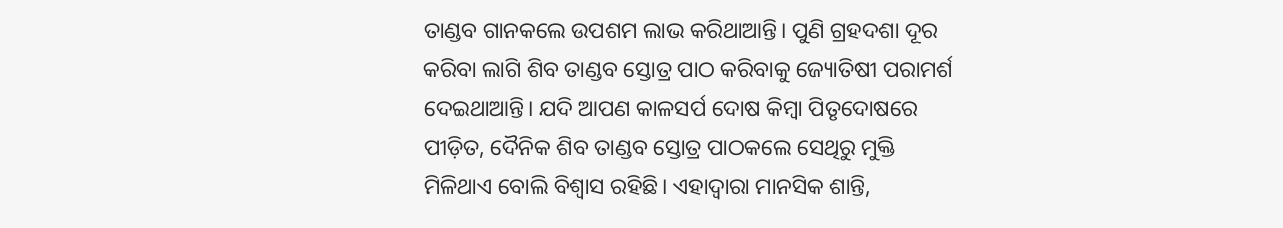ତାଣ୍ଡବ ଗାନକଲେ ଉପଶମ ଲାଭ କରିଥାଆନ୍ତି। ପୁଣି ଗ୍ରହଦଶା ଦୂର କରିବା ଲାଗି ଶିବ ତାଣ୍ଡବ ସ୍ତୋତ୍ର ପାଠ କରିବାକୁ ଜ୍ୟୋତିଷୀ ପରାମର୍ଶ ଦେଇଥାଆନ୍ତି। ଯଦି ଆପଣ କାଳସର୍ପ ଦୋଷ କିମ୍ବା ପିତୃଦୋଷରେ ପୀଡ଼ିତ, ଦୈନିକ ଶିବ ତାଣ୍ଡବ ସ୍ତୋତ୍ର ପାଠକଲେ ସେଥିରୁ ମୁକ୍ତି ମିଳିଥାଏ ବୋଲି ବିଶ୍ବାସ ରହିଛି। ଏହାଦ୍ବାରା ମାନସିକ ଶାନ୍ତି,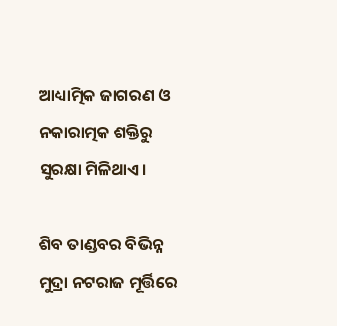ଆଧ୍ୟାତ୍ମିକ ଜାଗରଣ ଓ ନକାରାତ୍ମକ ଶକ୍ତିରୁ ସୁରକ୍ଷା ମିଳିଥାଏ।

ଶିବ ତାଣ୍ଡବର ବିଭିନ୍ନ ମୁଦ୍ରା ନଟରାଜ ମୂର୍ତ୍ତିରେ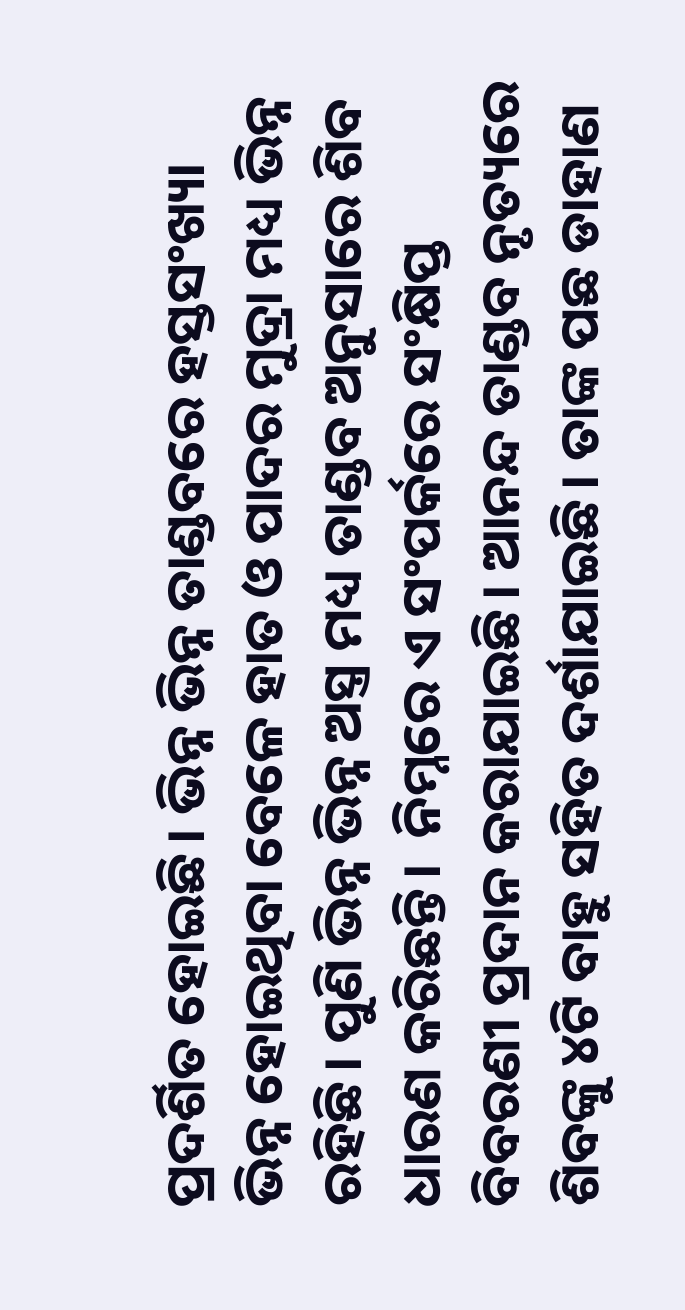ପ୍ରଦର୍ଶିତ ହୋଇଛି। ଭିନ୍ନ ଭିନ୍ନ ତାଣ୍ଡବରେ ହସ୍ତସଂଖ୍ୟା ଭିନ୍ନ ହୋଇଥିବା ବେଳେ ହାତ ଓ ପାଦର ମୁଦ୍ରା ମଧ୍ୟ ଭିନ୍ନ ରହିଛି। ପୁଣି ଭିନ୍ନ ଭିନ୍ନ ଅସ୍ତ୍ର ମଧ୍ୟ ତାଣ୍ଡବ ଅନୁସାରେ ଶିବ ଧାରଣ କରିଛନ୍ତି।  ନିମ୍ନରେ ଏ ସଂପର୍କରେ ସଂକ୍ଷିପ୍ତ ବିବରଣୀ ପ୍ରଦାନ କରାଯାଇଛି। ଆନନ୍ଦ ତାଣ୍ଡବ ନୃତ୍ୟରେ ଶିବଙ୍କୁ ୪ଟି ବାହୁ ସହିତ ଦର୍ଶାଯାଇଛି। ତାଙ୍କ ପଛ ଡାହାଣ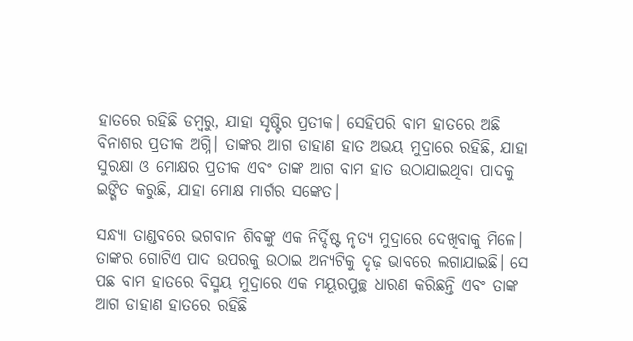ହାତରେ ରହିଛି ଡମ୍ବରୁ, ଯାହା ସୃଷ୍ଟିର ପ୍ରତୀକ। ସେହିପରି ବାମ ହାତରେ ଅଛି ବିନାଶର ପ୍ରତୀକ ଅଗ୍ନି। ତାଙ୍କର ଆଗ ଡାହାଣ ହାତ ଅଭୟ ମୁଦ୍ରାରେ ରହିଛି, ଯାହା ସୁରକ୍ଷା ଓ ମୋକ୍ଷର ପ୍ରତୀକ ଏବଂ ତାଙ୍କ ଆଗ ବାମ ହାତ ଉଠାଯାଇଥିବା ପାଦକୁ ଇଙ୍ଗିତ କରୁଛି, ଯାହା ମୋକ୍ଷ ମାର୍ଗର ସଙ୍କେତ।

ସନ୍ଧ୍ୟା ତାଣ୍ଡବରେ ଭଗବାନ ଶିବଙ୍କୁ ଏକ ନିର୍ଦ୍ଦିଷ୍ଟ ନୃତ୍ୟ ମୁଦ୍ରାରେ ଦେଖିବାକୁ ମିଳେ। ତାଙ୍କର ଗୋଟିଏ ପାଦ ଉପରକୁ ଉଠାଇ ଅନ୍ୟଟିକୁ ଦୃଢ଼ ଭାବରେ ଲଗାଯାଇଛି। ସେ ପଛ ବାମ ହାତରେ ବିସ୍ମୟ ମୁଦ୍ରାରେ ଏକ ମୟୂରପୁଚ୍ଛ ଧାରଣ କରିଛନ୍ତି ଏବଂ ତାଙ୍କ ଆଗ ଡାହାଣ ହାତରେ ରହିଛି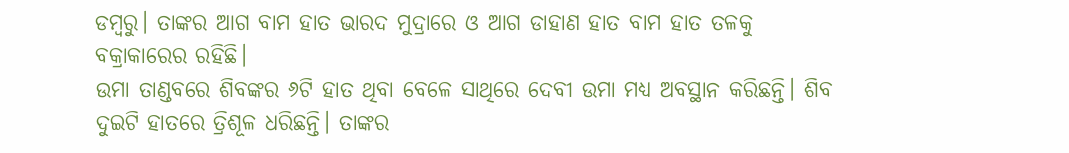ଡମ୍ବରୁ। ତାଙ୍କର ଆଗ ବାମ ହାତ ଭାରଦ ମୁଦ୍ରାରେ ଓ ଆଗ ଡାହାଣ ହାତ ବାମ ହାତ ତଳକୁ ବକ୍ରାକାର‌େର ରହିଛି।
ଉମା ତାଣ୍ଡବରେ ଶିବଙ୍କର ୬ଟି ହାତ ଥିବା ବେଳେ ସାଥିରେ ଦେବୀ ଉମା ମଧ୍ୟ ଅବସ୍ଥାନ କରିଛନ୍ତି। ଶିବ ଦୁଇଟି ହାତରେ ତ୍ରିଶୂଳ ଧରିଛନ୍ତି। ତାଙ୍କର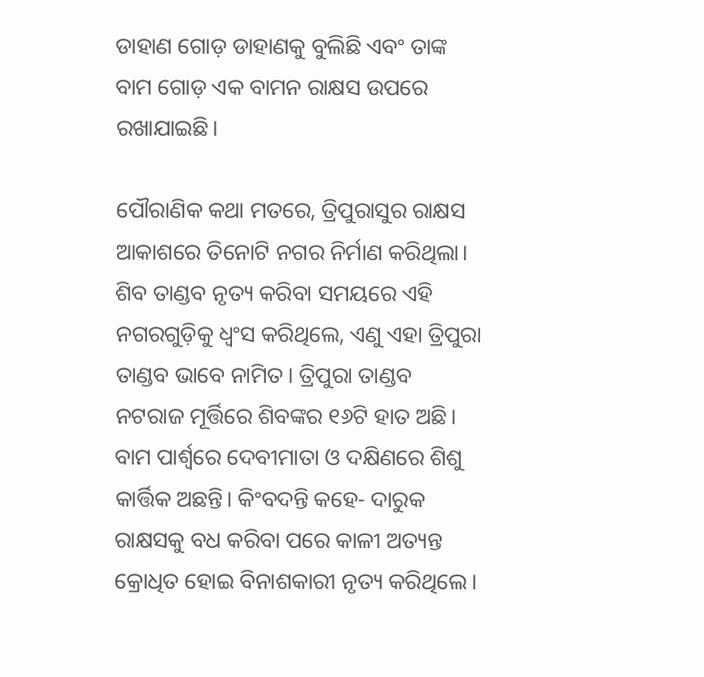ଡାହାଣ ଗୋଡ଼ ଡାହାଣକୁ ବୁଲିଛି ଏବଂ ତାଙ୍କ ବାମ ଗୋଡ଼ ଏକ ବାମନ ରାକ୍ଷସ ଉପରେ ରଖାଯାଇଛି।

ପୌରାଣିକ କଥା ମତରେ, ତ୍ରିପୁରାସୁର ରାକ୍ଷସ ଆକାଶରେ ତିନୋଟି ନଗର ନିର୍ମାଣ କରିଥିଲା। ଶିବ ତାଣ୍ଡବ ନୃତ୍ୟ କରିବା ସମୟରେ ଏହି ନଗରଗୁଡ଼ିକୁ ଧ୍ୱଂସ କରିଥିଲେ, ଏଣୁ ଏହା ତ୍ରିପୁରା ତାଣ୍ଡବ ଭାବେ ନାମିତ। ତ୍ରିପୁରା ତାଣ୍ଡବ ନଟରାଜ ମୂର୍ତ୍ତିରେ ଶିବଙ୍କର ୧୬ଟି ହାତ ଅଛି। ବାମ ପାର୍ଶ୍ୱରେ ଦେବୀମାତା ଓ ଦକ୍ଷିଣରେ ଶିଶୁ କାର୍ତ୍ତିକ ଅଛନ୍ତି। କିଂବଦନ୍ତି କହେ- ଦାରୁକ ରାକ୍ଷସକୁ ବଧ କରିବା ପରେ କାଳୀ ଅତ୍ୟନ୍ତ କ୍ରୋଧିତ ହୋଇ ବିନାଶକାରୀ ନୃତ୍ୟ କରିଥିଲେ।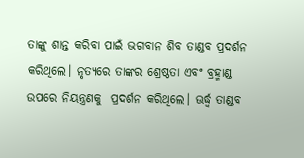ତାଙ୍କୁ ଶାନ୍ତ କରିବା ପାଇଁ ଭଗବାନ ଶିବ ତାଣ୍ଡବ ପ୍ରଦର୍ଶନ କରିଥିଲେ। ନୃତ୍ୟରେ ତାଙ୍କର ଶ୍ରେଷ୍ଠତା ଏବଂ ବ୍ରହ୍ମାଣ୍ଡ ଉପରେ ନିୟନ୍ତ୍ରଣକୁ  ପ୍ରଦର୍ଶନ କରିଥିଲେ। ଊର୍ଦ୍ଧ୍ବ ତାଣ୍ଡବ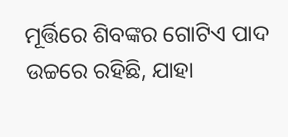ମୂର୍ତ୍ତିରେ ଶିବଙ୍କର ଗୋଟିଏ ପାଦ ଉଚ୍ଚରେ ରହିଛି, ଯାହା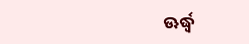ଊର୍ଦ୍ଧ୍ୱ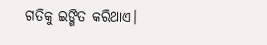ଗତିକୁ ଇଙ୍ଗିତ କରିଥାଏ।